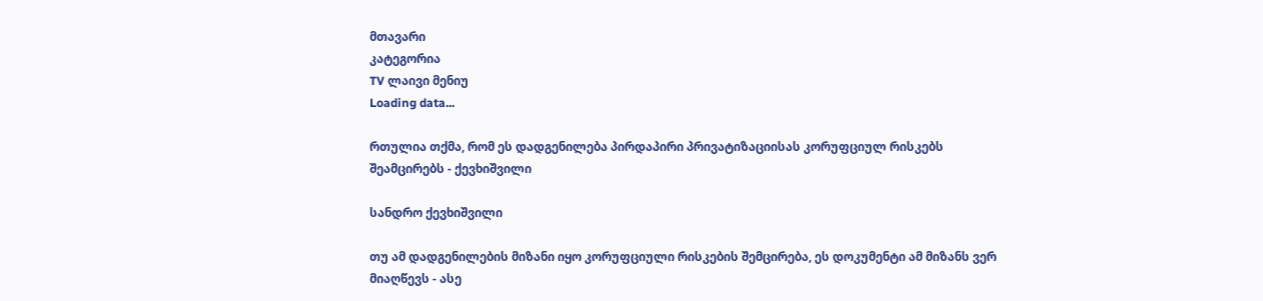მთავარი
კატეგორია
TV ლაივი მენიუ
Loading data...

რთულია თქმა, რომ ეს დადგენილება პირდაპირი პრივატიზაციისას კორუფციულ რისკებს შეამცირებს - ქევხიშვილი

სანდრო ქევხიშვილი

თუ ამ დადგენილების მიზანი იყო კორუფციული რისკების შემცირება, ეს დოკუმენტი ამ მიზანს ვერ მიაღწევს - ასე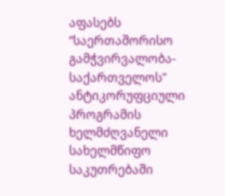აფასებს “საერთაშორისო გამჭვირვალობა-საქართველოს" ანტიკორუფციული პროგრამის ხელმძღვანელი სახელმწიფო საკუთრებაში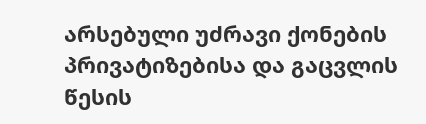არსებული უძრავი ქონების პრივატიზებისა და გაცვლის წესის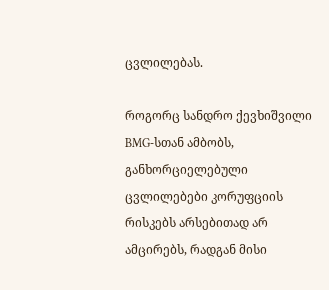ცვლილებას.

როგორც სანდრო ქევხიშვილი BMG-სთან ამბობს, განხორციელებული ცვლილებები კორუფციის რისკებს არსებითად არ ამცირებს, რადგან მისი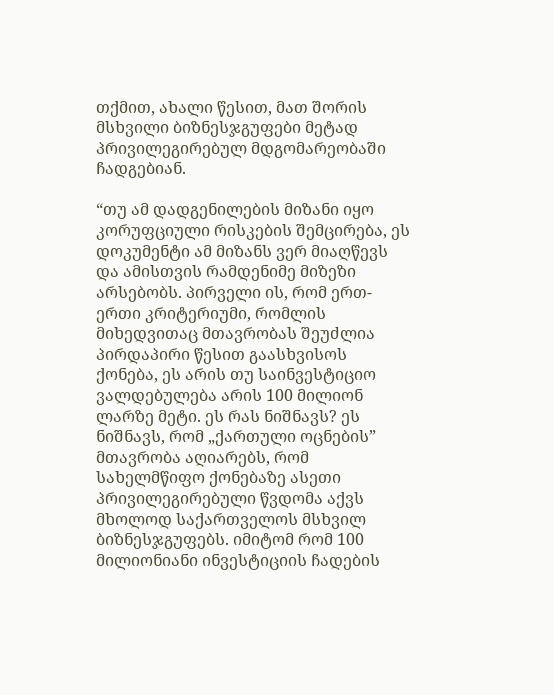თქმით, ახალი წესით, მათ შორის მსხვილი ბიზნესჯგუფები მეტად პრივილეგირებულ მდგომარეობაში ჩადგებიან.

“თუ ამ დადგენილების მიზანი იყო კორუფციული რისკების შემცირება, ეს დოკუმენტი ამ მიზანს ვერ მიაღწევს და ამისთვის რამდენიმე მიზეზი არსებობს. პირველი ის, რომ ერთ-ერთი კრიტერიუმი, რომლის მიხედვითაც მთავრობას შეუძლია პირდაპირი წესით გაასხვისოს ქონება, ეს არის თუ საინვესტიციო ვალდებულება არის 100 მილიონ ლარზე მეტი. ეს რას ნიშნავს? ეს ნიშნავს, რომ „ქართული ოცნების” მთავრობა აღიარებს, რომ სახელმწიფო ქონებაზე ასეთი პრივილეგირებული წვდომა აქვს მხოლოდ საქართველოს მსხვილ ბიზნესჯგუფებს. იმიტომ რომ 100 მილიონიანი ინვესტიციის ჩადების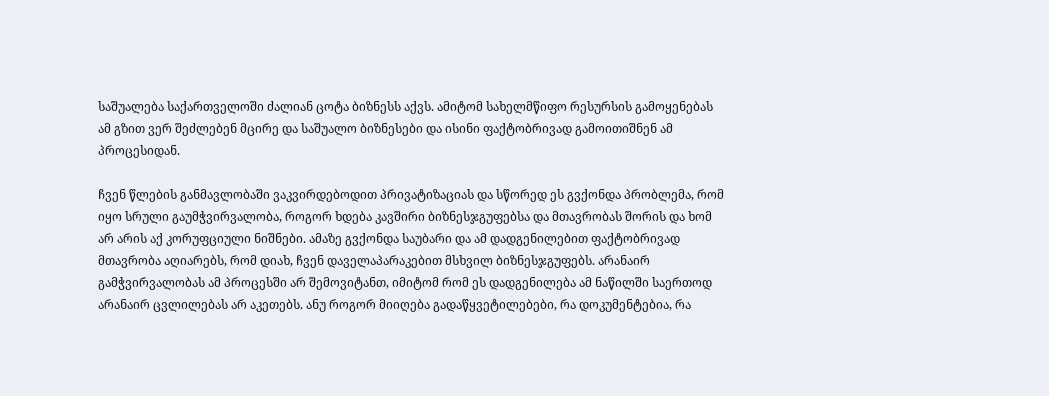საშუალება საქართველოში ძალიან ცოტა ბიზნესს აქვს. ამიტომ სახელმწიფო რესურსის გამოყენებას ამ გზით ვერ შეძლებენ მცირე და საშუალო ბიზნესები და ისინი ფაქტობრივად გამოითიშნენ ამ პროცესიდან.

ჩვენ წლების განმავლობაში ვაკვირდებოდით პრივატიზაციას და სწორედ ეს გვქონდა პრობლემა, რომ იყო სრული გაუმჭვირვალობა, როგორ ხდება კავშირი ბიზნესჯგუფებსა და მთავრობას შორის და ხომ არ არის აქ კორუფციული ნიშნები. ამაზე გვქონდა საუბარი და ამ დადგენილებით ფაქტობრივად მთავრობა აღიარებს, რომ დიახ, ჩვენ დაველაპარაკებით მსხვილ ბიზნესჯგუფებს. არანაირ გამჭვირვალობას ამ პროცესში არ შემოვიტანთ, იმიტომ რომ ეს დადგენილება ამ ნაწილში საერთოდ არანაირ ცვლილებას არ აკეთებს. ანუ როგორ მიიღება გადაწყვეტილებები, რა დოკუმენტებია, რა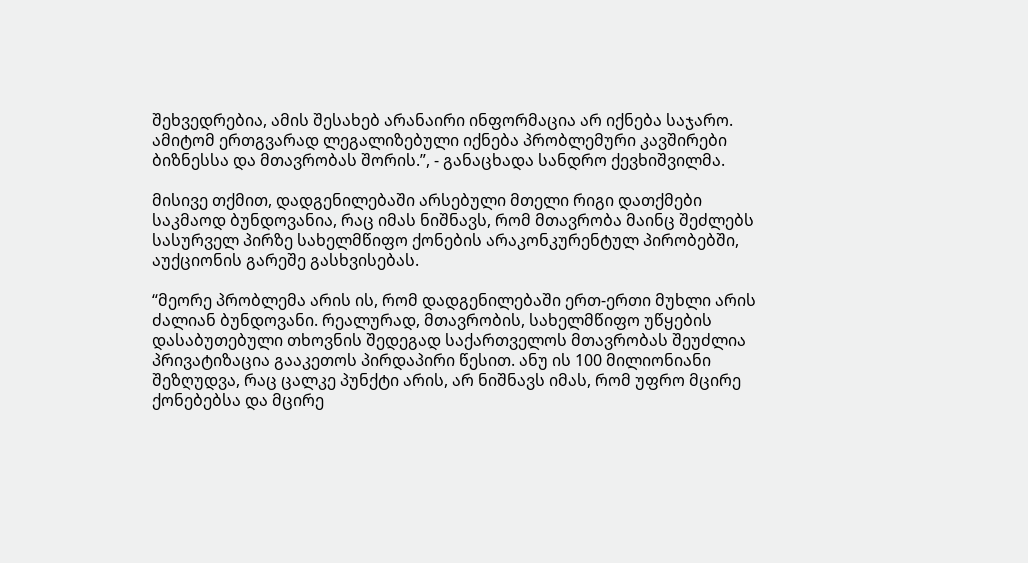შეხვედრებია, ამის შესახებ არანაირი ინფორმაცია არ იქნება საჯარო. ამიტომ ერთგვარად ლეგალიზებული იქნება პრობლემური კავშირები ბიზნესსა და მთავრობას შორის.”, - განაცხადა სანდრო ქევხიშვილმა.

მისივე თქმით, დადგენილებაში არსებული მთელი რიგი დათქმები საკმაოდ ბუნდოვანია, რაც იმას ნიშნავს, რომ მთავრობა მაინც შეძლებს სასურველ პირზე სახელმწიფო ქონების არაკონკურენტულ პირობებში, აუქციონის გარეშე გასხვისებას.

“მეორე პრობლემა არის ის, რომ დადგენილებაში ერთ-ერთი მუხლი არის ძალიან ბუნდოვანი. რეალურად, მთავრობის, სახელმწიფო უწყების დასაბუთებული თხოვნის შედეგად საქართველოს მთავრობას შეუძლია პრივატიზაცია გააკეთოს პირდაპირი წესით. ანუ ის 100 მილიონიანი შეზღუდვა, რაც ცალკე პუნქტი არის, არ ნიშნავს იმას, რომ უფრო მცირე ქონებებსა და მცირე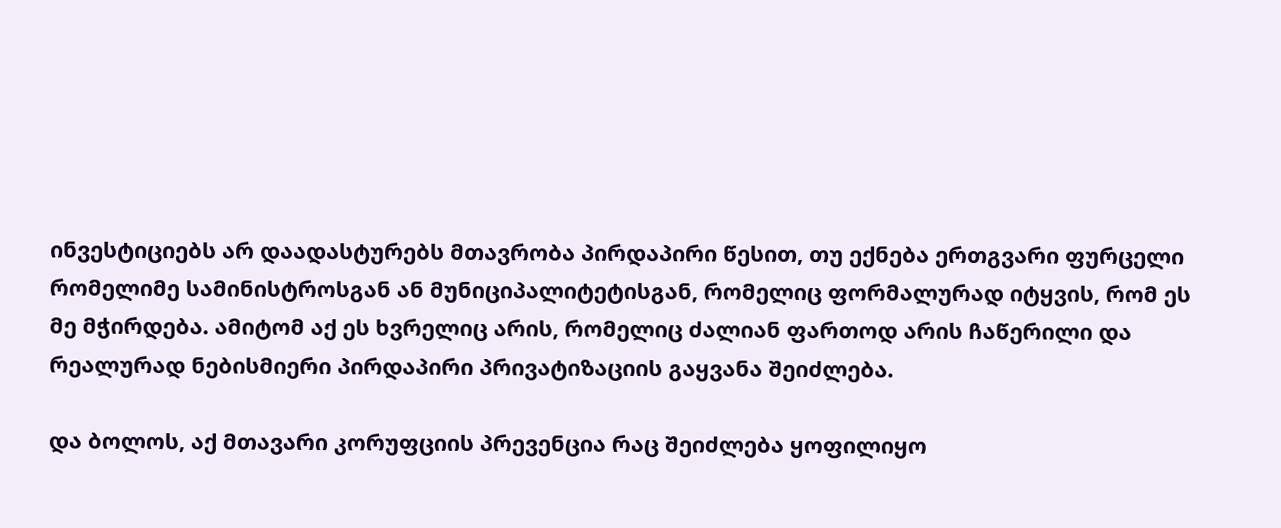ინვესტიციებს არ დაადასტურებს მთავრობა პირდაპირი წესით, თუ ექნება ერთგვარი ფურცელი რომელიმე სამინისტროსგან ან მუნიციპალიტეტისგან, რომელიც ფორმალურად იტყვის, რომ ეს მე მჭირდება. ამიტომ აქ ეს ხვრელიც არის, რომელიც ძალიან ფართოდ არის ჩაწერილი და რეალურად ნებისმიერი პირდაპირი პრივატიზაციის გაყვანა შეიძლება.

და ბოლოს, აქ მთავარი კორუფციის პრევენცია რაც შეიძლება ყოფილიყო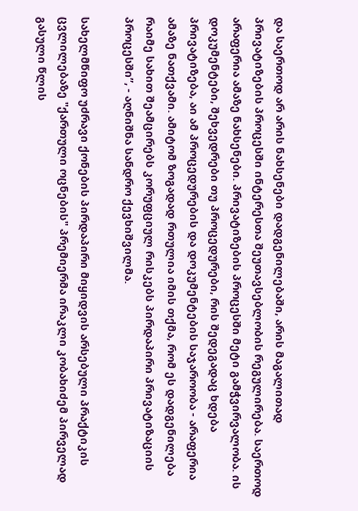და საერთოდ არ არის ნახსენები დადგენილებაში, არის მაგალითად პრივატიზების პროცესში ინტერესთა შეუთავსებლობის რეგულირება. საერთოდ არაფერია ამაზე ნახსენები. პრივატიზების პროცესში მეტი გამჭვირვალობა. ის დოკუმენტები, შეხვედრები თუ პროცედურები, რის შედეგადაც ხდება პრივატიზება, აი ამ პროცედურების და დოკუმენტების საჯაროობა - არაფერია ამაზე ნათქვამი. ამიტომ ზოგადად რთულია იმის თქმა, რომ ეს დადგენილება რაიმე სახით შეამცირებს კორუფციულ რისკებს პირდაპირი პრივატიზაციის პროცესში”, - აღნიშნა სანდრო ქევხიშვილმა.

სახელმწიფო უძრავი ქონების პირდაპირი მიყიდვის არსებული პრაქტიკის ცვლილებაზე "ქართული ოცნების" პრემიერმა ირაკლი კობახიძემ პირველად გასული წლის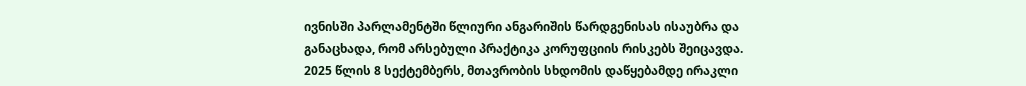ივნისში პარლამენტში წლიური ანგარიშის წარდგენისას ისაუბრა და განაცხადა, რომ არსებული პრაქტიკა კორუფციის რისკებს შეიცავდა. 2025 წლის 8 სექტემბერს, მთავრობის სხდომის დაწყებამდე ირაკლი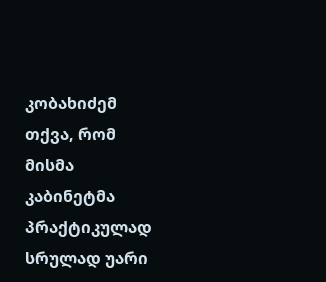კობახიძემ თქვა, რომ მისმა კაბინეტმა პრაქტიკულად სრულად უარი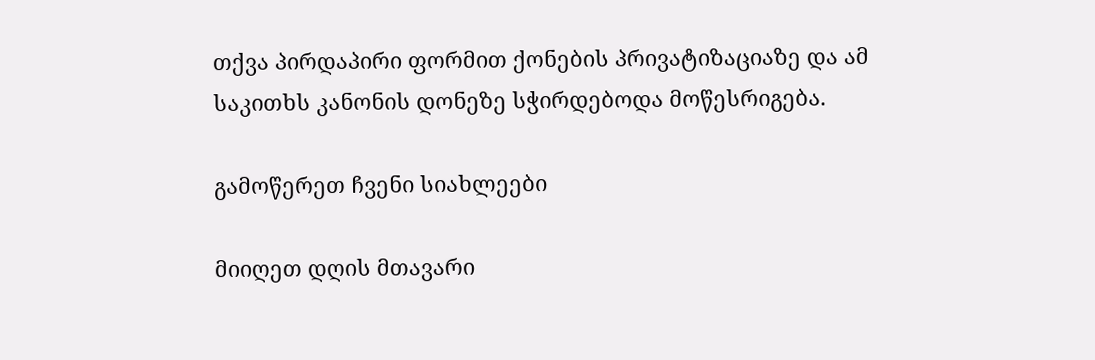თქვა პირდაპირი ფორმით ქონების პრივატიზაციაზე და ამ საკითხს კანონის დონეზე სჭირდებოდა მოწესრიგება.

გამოწერეთ ჩვენი სიახლეები

მიიღეთ დღის მთავარი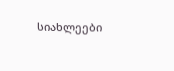სიახლეები